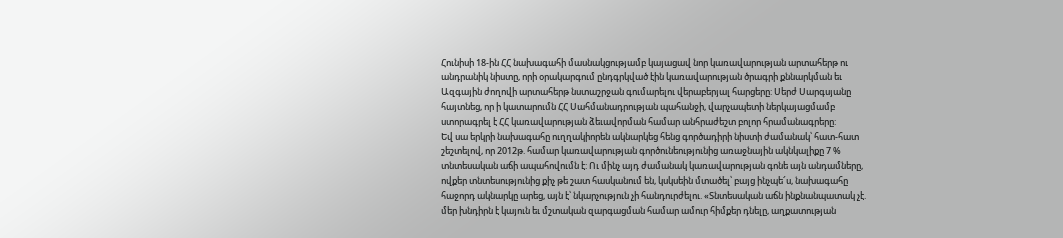Հունիսի 18-ին ՀՀ նախագահի մասնակցությամբ կայացավ նոր կառավարության արտահերթ ու անդրանիկ նիստը, որի օրակարգում ընդգրկված էին կառավարության ծրագրի քննարկման եւ Ազգային ժողովի արտահերթ նստաշրջան գումարելու վերաբերյալ հարցերը: Սերժ Սարգսյանը հայտնեց, որ ի կատարումն ՀՀ Սահմանադրության պահանջի, վարչապետի ներկայացմամբ ստորագրել է ՀՀ կառավարության ձեւավորման համար անհրաժեշտ բոլոր հրամանագրերը:
Եվ սա երկրի նախագահը ուղղակիորեն ակնարկեց հենց գործադիրի նիստի ժամանակ՝ հատ-հատ շեշտելով, որ 2012թ. համար կառավարության գործունեությունից առաջնային ակնկալիքը 7 % տնտեսական աճի ապահովումն է: Ու մինչ այդ ժամանակ կառավարության գոնե այն անդամները, ովքեր տնտեսությունից քիչ թե շատ հասկանում են, կսկսեին մտածել՝ բայց ինչպե՜ս, նախագահը հաջորդ ակնարկը արեց, այն է՝ նկարչություն չի հանդուրժելու. «Տնտեսական աճն ինքնանպատակ չէ. մեր խնդիրն է կայուն եւ մշտական զարգացման համար ամուր հիմքեր դնելը, աղքատության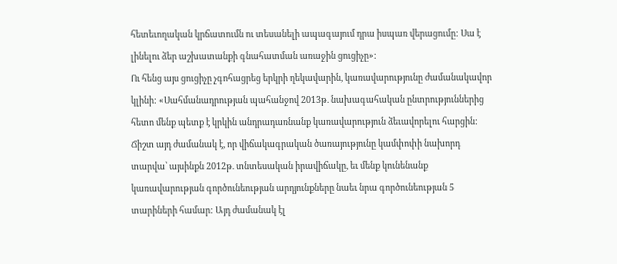հետեւողական կրճատումն ու տեսանելի ապագայում դրա իսպառ վերացումը: Սա է լինելու ձեր աշխատանքի գնահատման առաջին ցուցիչը»:
Ու հենց այս ցուցիչը չգոհացրեց երկրի ղեկավարին, կառավարությունը ժամանակավոր կլինի: «Սահմանադրության պահանջով 2013թ. նախագահական ընտրություններից հետո մենք պետք է կրկին անդրադառնանք կառավարություն ձեւավորելու հարցին: Ճիշտ այդ ժամանակ է, որ վիճակագրական ծառայությունը կամփոփի նախորդ տարվա՝ այսինքն 2012թ. տնտեսական իրավիճակը, եւ մենք կունենանք կառավարության գործունեության արդյունքները նաեւ նրա գործունեության 5 տարիների համար: Այդ ժամանակ էլ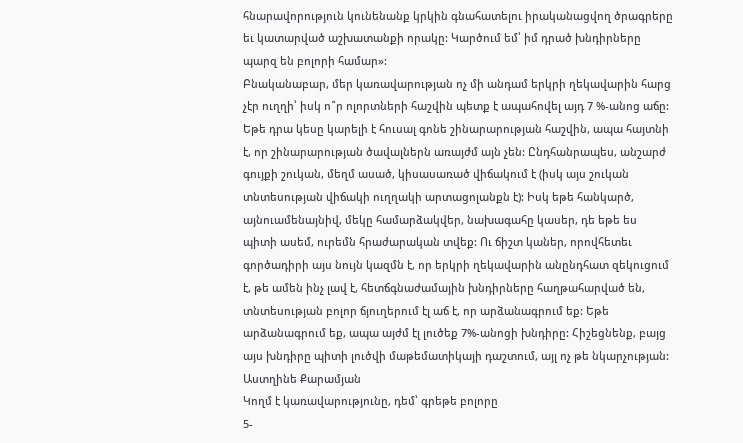հնարավորություն կունենանք կրկին գնահատելու իրականացվող ծրագրերը եւ կատարված աշխատանքի որակը: Կարծում եմ՝ իմ դրած խնդիրները պարզ են բոլորի համար»:
Բնականաբար, մեր կառավարության ոչ մի անդամ երկրի ղեկավարին հարց չէր ուղղի՝ իսկ ո՞ր ոլորտների հաշվին պետք է ապահովել այդ 7 %-անոց աճը: Եթե դրա կեսը կարելի է հուսալ գոնե շինարարության հաշվին, ապա հայտնի է, որ շինարարության ծավալներն առայժմ այն չեն: Ընդհանրապես, անշարժ գույքի շուկան, մեղմ ասած, կիսասառած վիճակում է (իսկ այս շուկան տնտեսության վիճակի ուղղակի արտացոլանքն է): Իսկ եթե հանկարծ, այնուամենայնիվ, մեկը համարձակվեր, նախագահը կասեր, դե եթե ես պիտի ասեմ, ուրեմն հրաժարական տվեք: Ու ճիշտ կաներ, որովհետեւ գործադիրի այս նույն կազմն է, որ երկրի ղեկավարին անընդհատ զեկուցում է, թե ամեն ինչ լավ է, հետճգնաժամային խնդիրները հաղթահարված են, տնտեսության բոլոր ճյուղերում էլ աճ է, որ արձանագրում եք: Եթե արձանագրում եք, ապա այժմ էլ լուծեք 7%-անոցի խնդիրը: Հիշեցնենք, բայց այս խնդիրը պիտի լուծվի մաթեմատիկայի դաշտում, այլ ոչ թե նկարչության:
Աստղինե Քարամյան
Կողմ է կառավարությունը, դեմ՝ գրեթե բոլորը
5-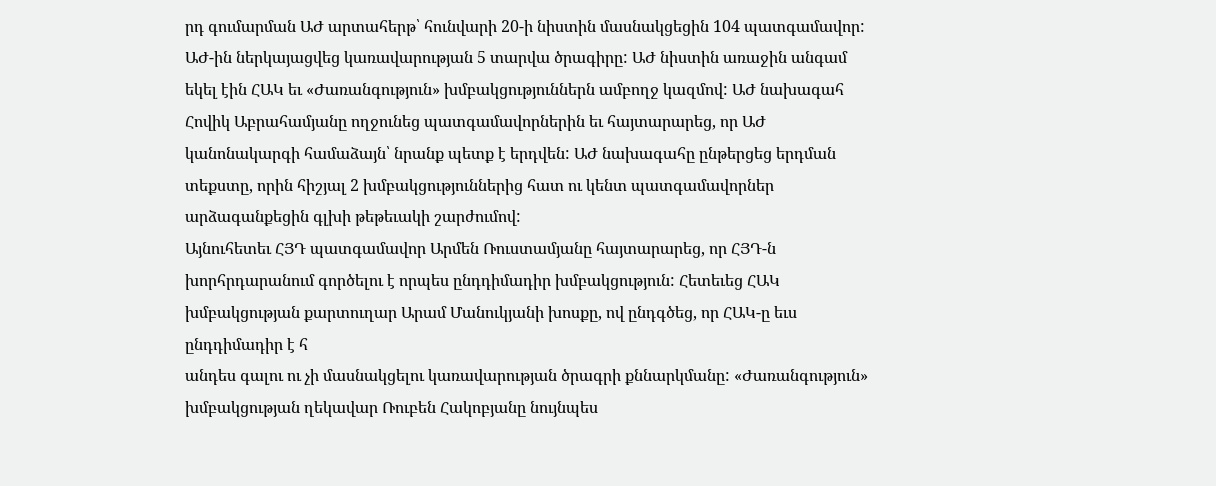րդ գումարման ԱԺ արտահերթ՝ հունվարի 20-ի նիստին մասնակցեցին 104 պատգամավոր: ԱԺ-ին ներկայացվեց կառավարության 5 տարվա ծրագիրը: ԱԺ նիստին առաջին անգամ եկել էին ՀԱԿ եւ «Ժառանգություն» խմբակցություններն ամբողջ կազմով: ԱԺ նախագահ Հովիկ Աբրահամյանը ողջունեց պատգամավորներին եւ հայտարարեց, որ ԱԺ կանոնակարգի համաձայն՝ նրանք պետք է երդվեն: ԱԺ նախագահը ընթերցեց երդման տեքստը, որին հիշյալ 2 խմբակցություններից հատ ու կենտ պատգամավորներ արձագանքեցին գլխի թեթեւակի շարժումով:
Այնուհետեւ ՀՅԴ պատգամավոր Արմեն Ռուստամյանը հայտարարեց, որ ՀՅԴ-ն խորհրդարանում գործելու է որպես ընդդիմադիր խմբակցություն: Հետեւեց ՀԱԿ խմբակցության քարտուղար Արամ Մանուկյանի խոսքը, ով ընդգծեց, որ ՀԱԿ-ը եւս ընդդիմադիր է հ
անդես գալու ու չի մասնակցելու կառավարության ծրագրի քննարկմանը: «Ժառանգություն» խմբակցության ղեկավար Ռուբեն Հակոբյանը նույնպես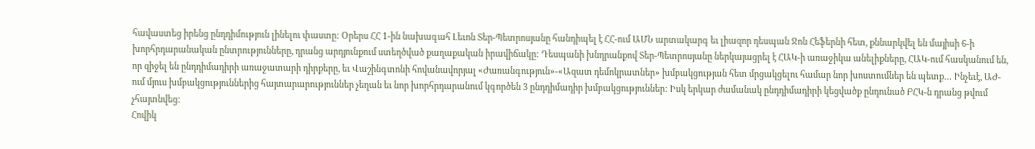հավաստեց իրենց ընդդիմություն լինելու փաստը: Օրերս ՀՀ 1-ին նախագահ Լեւոն Տեր-Պետրոսյանը հանդիպել է ՀՀ-ում ԱՄՆ արտակարգ եւ լիազոր դեսպան Ջոն Հեֆերնի հետ, քննարկվել են մայիսի 6-ի խորհրդարանական ընտրությունները, դրանց արդյունքում ստեղծված քաղաքական իրավիճակը: Դեսպանի խնդրանքով Տեր-Պետրոսյանը ներկայացրել է ՀԱԿ-ի առաջիկա անելիքները, ՀԱԿ-ում հասկանում են, որ զիջել են ընդդիմադիրի առաջատարի դիրքերը, եւ Վաշինգտոնի հովանավորյալ «Ժառանգություն»-«Ազատ դեմոկրատներ» խմբակցության հետ մրցակցելու համար նոր խոստումներ են պետք… Ինչեւէ, ԱԺ-ում մյուս խմբակցություններից հայտարարություններ չեղան եւ նոր խորհրդարանում կգործեն 3 ընդդիմադիր խմբակցություններ: Իսկ երկար ժամանակ ընդդիմադիրի կեցվածք ընդունած ԲՀԿ-ն դրանց թվում չհայտնվեց:
Հովիկ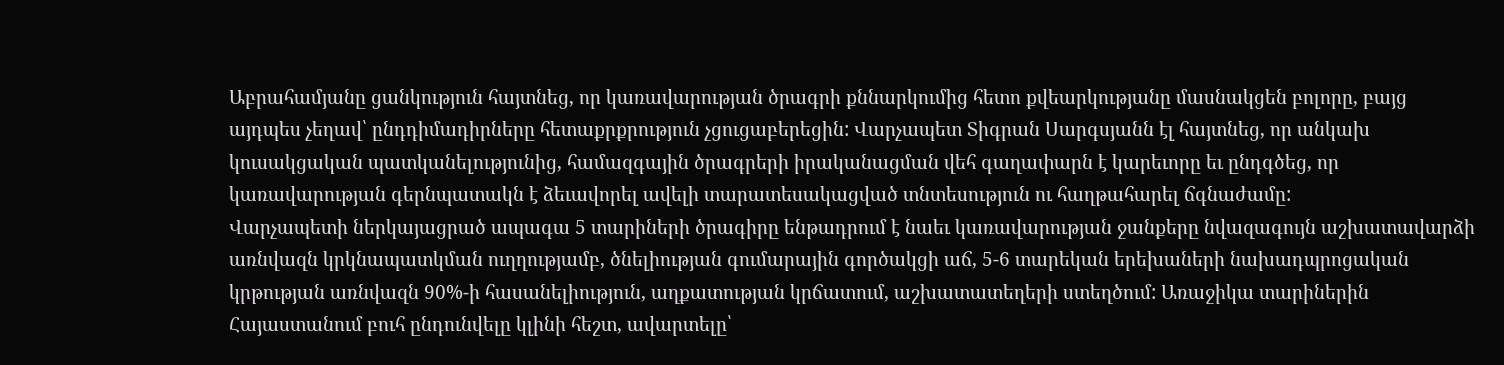Աբրահամյանը ցանկություն հայտնեց, որ կառավարության ծրագրի քննարկումից հետո քվեարկությանը մասնակցեն բոլորը, բայց այդպես չեղավ՝ ընդդիմադիրները հետաքրքրություն չցուցաբերեցին: Վարչապետ Տիգրան Սարգսյանն էլ հայտնեց, որ անկախ կուսակցական պատկանելությունից, համազգային ծրագրերի իրականացման վեհ գաղափարն է կարեւորը եւ ընդգծեց, որ կառավարության գերնպատակն է ձեւավորել ավելի տարատեսակացված տնտեսություն ու հաղթահարել ճգնաժամը:
Վարչապետի ներկայացրած ապագա 5 տարիների ծրագիրը ենթադրում է նաեւ կառավարության ջանքերը նվազագույն աշխատավարձի առնվազն կրկնապատկման ուղղությամբ, ծնելիության գումարային գործակցի աճ, 5-6 տարեկան երեխաների նախադպրոցական կրթության առնվազն 90%-ի հասանելիություն, աղքատության կրճատում, աշխատատեղերի ստեղծում: Առաջիկա տարիներին Հայաստանում բուհ ընդունվելը կլինի հեշտ, ավարտելը՝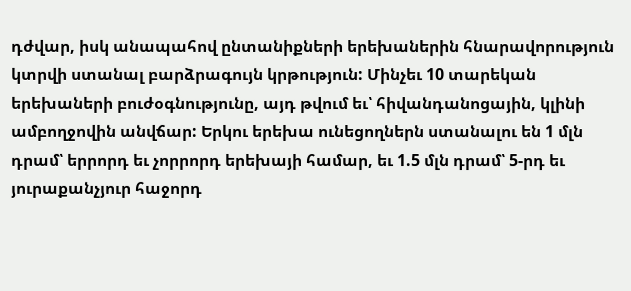դժվար, իսկ անապահով ընտանիքների երեխաներին հնարավորություն կտրվի ստանալ բարձրագույն կրթություն: Մինչեւ 10 տարեկան երեխաների բուժօգնությունը, այդ թվում եւ՝ հիվանդանոցային, կլինի ամբողջովին անվճար: Երկու երեխա ունեցողներն ստանալու են 1 մլն դրամ՝ երրորդ եւ չորրորդ երեխայի համար, եւ 1.5 մլն դրամ՝ 5-րդ եւ յուրաքանչյուր հաջորդ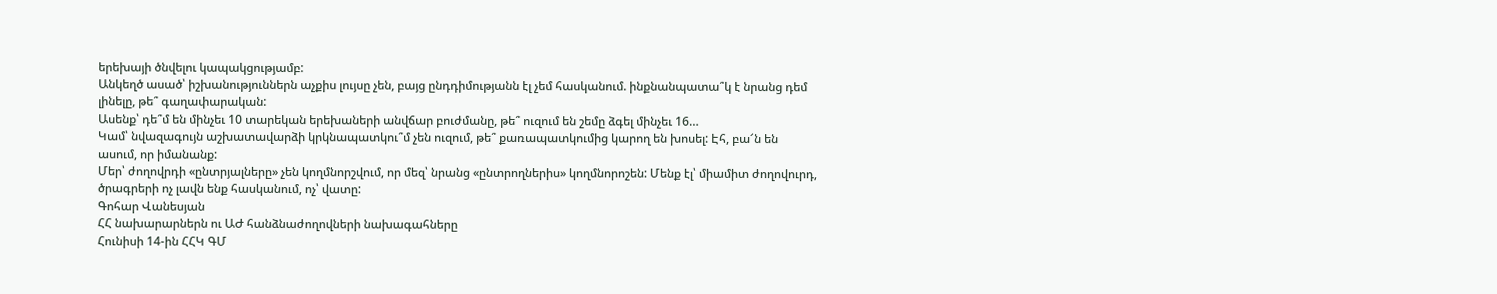երեխայի ծնվելու կապակցությամբ:
Անկեղծ ասած՝ իշխանություններն աչքիս լույսը չեն, բայց ընդդիմությանն էլ չեմ հասկանում. ինքնանպատա՞կ է նրանց դեմ լինելը, թե՞ գաղափարական:
Ասենք՝ դե՞մ են մինչեւ 10 տարեկան երեխաների անվճար բուժմանը, թե՞ ուզում են շեմը ձգել մինչեւ 16…
Կամ՝ նվազագույն աշխատավարձի կրկնապատկու՞մ չեն ուզում, թե՞ քառապատկումից կարող են խոսել: Էհ, բա՜ն են ասում, որ իմանանք:
Մեր՝ ժողովրդի «ընտրյալները» չեն կողմնորշվում, որ մեզ՝ նրանց «ընտրողներիս» կողմնորոշեն: Մենք էլ՝ միամիտ ժողովուրդ, ծրագրերի ոչ լավն ենք հասկանում, ոչ՝ վատը:
Գոհար Վանեսյան
ՀՀ նախարարներն ու ԱԺ հանձնաժողովների նախագահները
Հունիսի 14-ին ՀՀԿ ԳՄ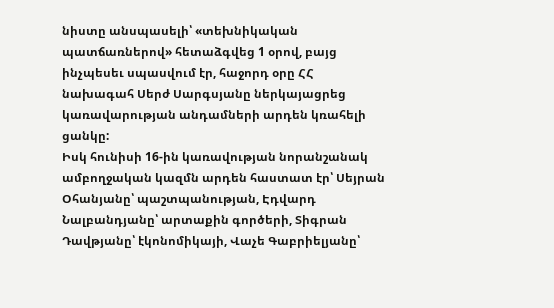նիստը անսպասելի՝ «տեխնիկական պատճառներով» հետաձգվեց 1 օրով, բայց ինչպեսեւ սպասվում էր, հաջորդ օրը ՀՀ նախագահ Սերժ Սարգսյանը ներկայացրեց կառավարության անդամների արդեն կռահելի ցանկը:
Իսկ հունիսի 16-ին կառավության նորանշանակ ամբողջական կազմն արդեն հաստատ էր՝ Սեյրան Օհանյանը՝ պաշտպանության, Էդվարդ Նալբանդյանը՝ արտաքին գործերի, Տիգրան Դավթյանը՝ էկոնոմիկայի, Վաչե Գաբրիելյանը՝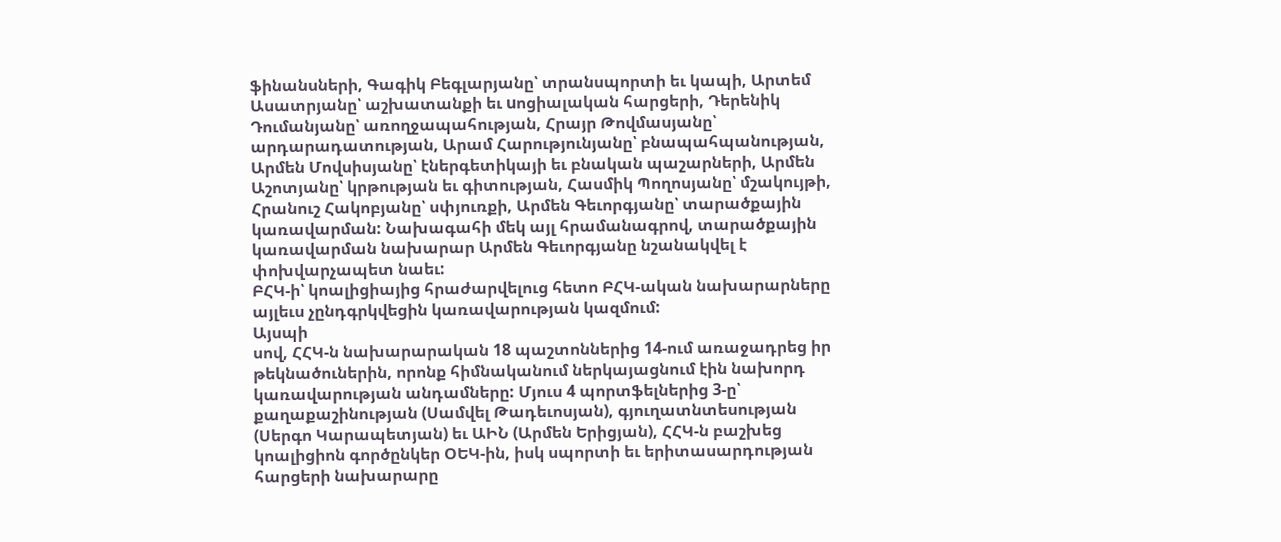ֆինանսների, Գագիկ Բեգլարյանը՝ տրանսպորտի եւ կապի, Արտեմ Ասատրյանը՝ աշխատանքի եւ uոցիալական հարցերի, Դերենիկ Դումանյանը՝ առողջապահության, Հրայր Թովմասյանը՝ արդարադատության, Արամ Հարությունյանը՝ բնապահպանության, Արմեն Մովսիսյանը՝ էներգետիկայի եւ բնական պաշարների, Արմեն Աշոտյանը՝ կրթության եւ գիտության, Հասմիկ Պողոսյանը՝ մշակույթի, Հրանուշ Հակոբյանը՝ սփյուռքի, Արմեն Գեւորգյանը՝ տարածքային կառավարման: Նախագահի մեկ այլ հրամանագրով, տարածքային կառավարման նախարար Արմեն Գեւորգյանը նշանակվել է փոխվարչապետ նաեւ:
ԲՀԿ-ի՝ կոալիցիայից հրաժարվելուց հետո ԲՀԿ-ական նախարարները այլեւս չընդգրկվեցին կառավարության կազմում:
Այսպի
սով, ՀՀԿ-ն նախարարական 18 պաշտոններից 14-ում առաջադրեց իր թեկնածուներին, որոնք հիմնականում ներկայացնում էին նախորդ կառավարության անդամները: Մյուս 4 պորտֆելներից 3-ը՝ քաղաքաշինության (Սամվել Թադեւոսյան), գյուղատնտեսության (Սերգո Կարապետյան) եւ ԱԻՆ (Արմեն Երիցյան), ՀՀԿ-ն բաշխեց կոալիցիոն գործընկեր ՕԵԿ-ին, իսկ սպորտի եւ երիտասարդության հարցերի նախարարը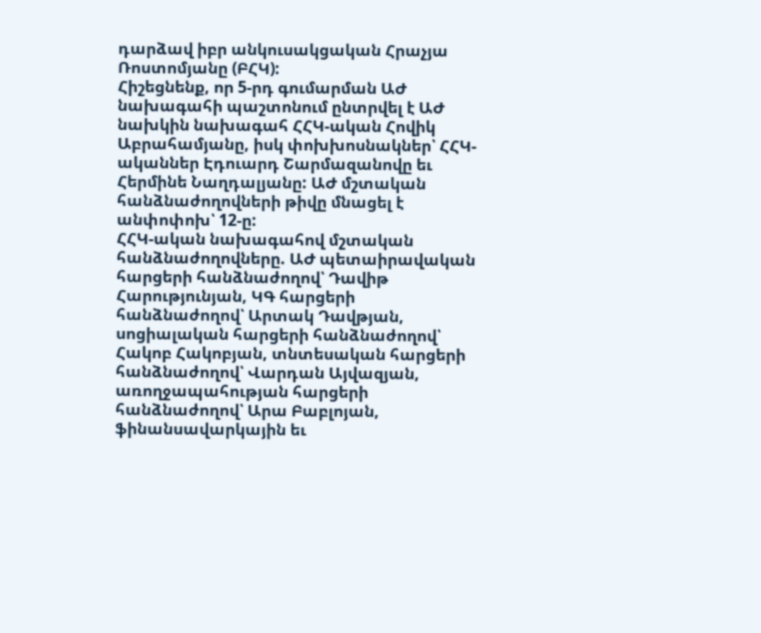դարձավ իբր անկուսակցական Հրաչյա Ռոստոմյանը (ԲՀԿ):
Հիշեցնենք, որ 5-րդ գումարման ԱԺ նախագահի պաշտոնում ընտրվել է ԱԺ նախկին նախագահ ՀՀԿ-ական Հովիկ Աբրահամյանը, իսկ փոխխոսնակներ՝ ՀՀԿ-ականներ Էդուարդ Շարմազանովը եւ Հերմինե Նաղդալյանը: ԱԺ մշտական հանձնաժողովների թիվը մնացել է անփոփոխ՝ 12-ը:
ՀՀԿ-ական նախագահով մշտական հանձնաժողովները. ԱԺ պետաիրավական հարցերի հանձնաժողով՝ Դավիթ Հարությունյան, ԿԳ հարցերի հանձնաժողով՝ Արտակ Դավթյան, սոցիալական հարցերի հանձնաժողով՝ Հակոբ Հակոբյան, տնտեսական հարցերի հանձնաժողով՝ Վարդան Այվազյան, առողջապահության հարցերի հանձնաժողով՝ Արա Բաբլոյան, ֆինանսավարկային եւ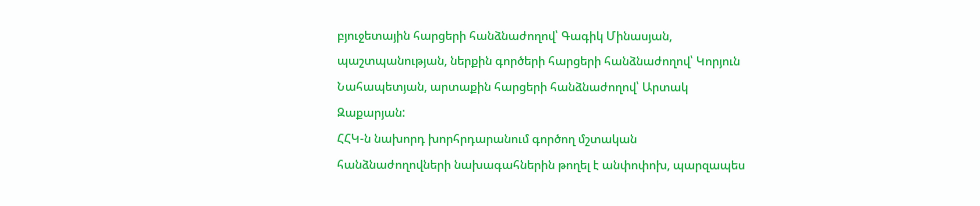բյուջետային հարցերի հանձնաժողով՝ Գագիկ Մինասյան, պաշտպանության, ներքին գործերի հարցերի հանձնաժողով՝ Կորյուն Նահապետյան, արտաքին հարցերի հանձնաժողով՝ Արտակ Զաքարյան:
ՀՀԿ-ն նախորդ խորհրդարանում գործող մշտական հանձնաժողովների նախագահներին թողել է անփոփոխ, պարզապես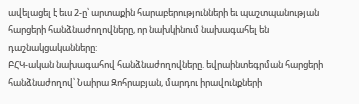ավելացել է եւս 2-ը՝ արտաքին հարաբերությունների եւ պաշտպանության հարցերի հանձնաժողովները, որ նախկինում նախագահել են դաշնակցականները:
ԲՀԿ-ական նախագահով հանձնաժողովները. եվրաինտեգրման հարցերի հանձնաժողով՝ Նաիրա Զոհրաբյան, մարդու իրավունքների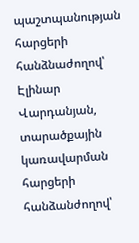պաշտպանության հարցերի հանձնաժողով՝ Էլինար Վարդանյան, տարածքային կառավարման հարցերի հանձանժողով՝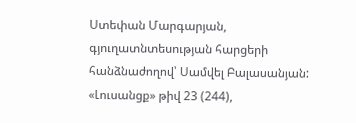Ստեփան Մարգարյան, գյուղատնտեսության հարցերի հանձնաժողով՝ Սամվել Բալասանյան:
«Լուսանցք» թիվ 23 (244),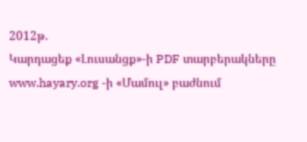2012թ.
Կարդացեք «Լուսանցք»-ի PDF տարբերակները www.hayary.org -ի «Մամուլ» բաժնում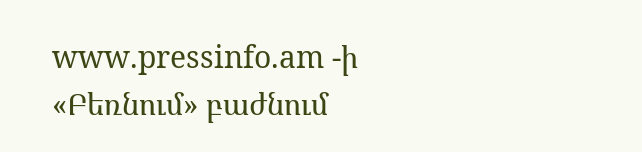www.pressinfo.am -ի «Բեռնում» բաժնում